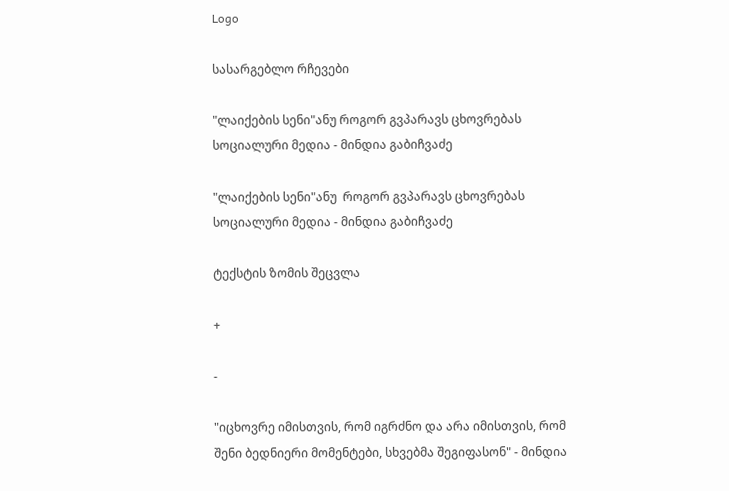Logo

სასარგებლო რჩევები

"ლაიქების სენი"ანუ როგორ გვპარავს ცხოვრებას სოციალური მედია - მინდია გაბიჩვაძე

"ლაიქების სენი"ანუ  როგორ გვპარავს ცხოვრებას სოციალური მედია - მინდია გაბიჩვაძე

ტექსტის ზომის შეცვლა

+

-

"იცხოვრე იმისთვის, რომ იგრძნო და არა იმისთვის, რომ შენი ბედნიერი მომენტები, სხვებმა შეგიფასონ" - მინდია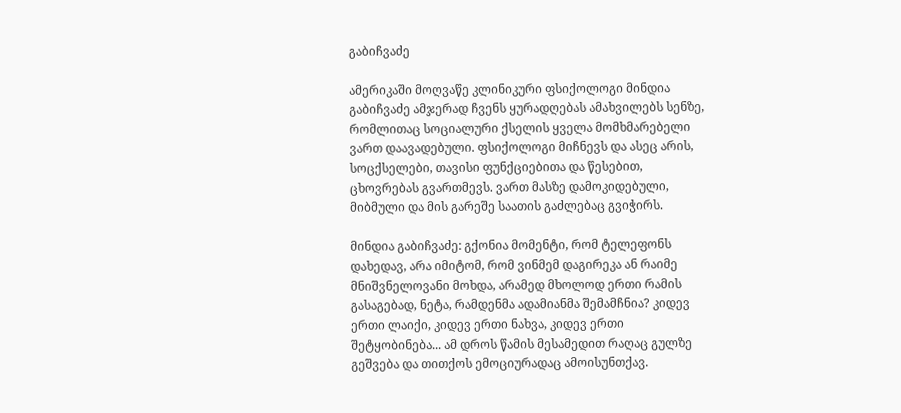გაბიჩვაძე

ამერიკაში მოღვაწე კლინიკური ფსიქოლოგი მინდია გაბიჩვაძე ამჯერად ჩვენს ყურადღებას ამახვილებს სენზე, რომლითაც სოციალური ქსელის ყველა მომხმარებელი ვართ დაავადებული. ფსიქოლოგი მიჩნევს და ასეც არის, სოცქსელები, თავისი ფუნქციებითა და წესებით, ცხოვრებას გვართმევს. ვართ მასზე დამოკიდებული, მიბმული და მის გარეშე საათის გაძლებაც გვიჭირს.

მინდია გაბიჩვაძე: გქონია მომენტი, რომ ტელეფონს დახედავ, არა იმიტომ, რომ ვინმემ დაგირეკა ან რაიმე მნიშვნელოვანი მოხდა, არამედ მხოლოდ ერთი რამის გასაგებად, ნეტა, რამდენმა ადამიანმა შემამჩნია? კიდევ ერთი ლაიქი, კიდევ ერთი ნახვა, კიდევ ერთი შეტყობინება... ამ დროს წამის მესამედით რაღაც გულზე გეშვება და თითქოს ემოციურადაც ამოისუნთქავ.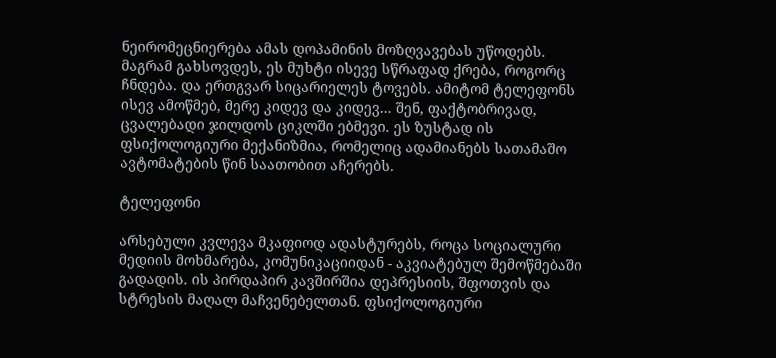ნეირომეცნიერება ამას დოპამინის მოზღვავებას უწოდებს. მაგრამ გახსოვდეს, ეს მუხტი ისევე სწრაფად ქრება, როგორც ჩნდება. და ერთგვარ სიცარიელეს ტოვებს. ამიტომ ტელეფონს ისევ ამოწმებ, მერე კიდევ და კიდევ... შენ, ფაქტობრივად, ცვალებადი ჯილდოს ციკლში ებმევი. ეს ზუსტად ის ფსიქოლოგიური მექანიზმია, რომელიც ადამიანებს სათამაშო ავტომატების წინ საათობით აჩერებს.

ტელეფონი

არსებული კვლევა მკაფიოდ ადასტურებს, როცა სოციალური მედიის მოხმარება, კომუნიკაციიდან - აკვიატებულ შემოწმებაში გადადის. ის პირდაპირ კავშირშია დეპრესიის, შფოთვის და სტრესის მაღალ მაჩვენებელთან. ფსიქოლოგიური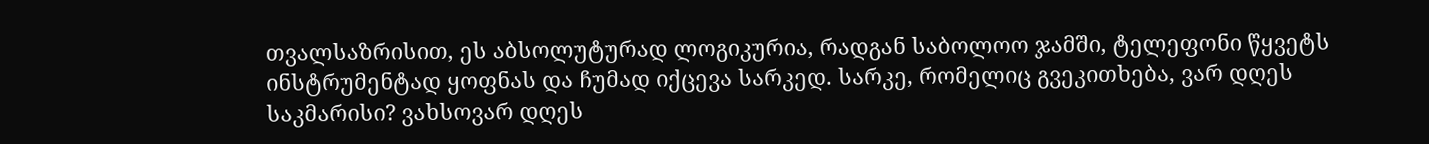თვალსაზრისით, ეს აბსოლუტურად ლოგიკურია, რადგან საბოლოო ჯამში, ტელეფონი წყვეტს ინსტრუმენტად ყოფნას და ჩუმად იქცევა სარკედ. სარკე, რომელიც გვეკითხება, ვარ დღეს საკმარისი? ვახსოვარ დღეს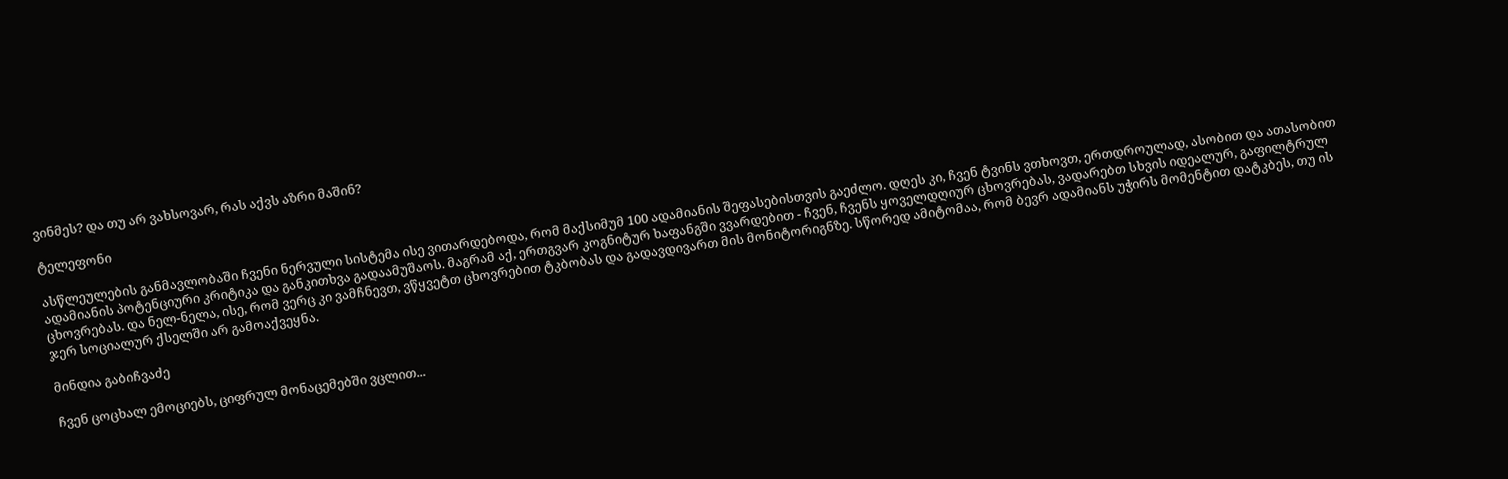ვინმეს? და თუ არ ვახსოვარ, რას აქვს აზრი მაშინ?

ტელეფონი

ასწლეულების განმავლობაში ჩვენი ნერვული სისტემა ისე ვითარდებოდა, რომ მაქსიმუმ 100 ადამიანის შეფასებისთვის გაეძლო. დღეს კი, ჩვენ ტვინს ვთხოვთ, ერთდროულად, ასობით და ათასობით ადამიანის პოტენციური კრიტიკა და განკითხვა გადაამუშაოს. მაგრამ აქ, ერთგვარ კოგნიტურ ხაფანგში ვვარდებით - ჩვენ, ჩვენს ყოველდღიურ ცხოვრებას, ვადარებთ სხვის იდეალურ, გაფილტრულ ცხოვრებას. და ნელ-ნელა, ისე, რომ ვერც კი ვამჩნევთ, ვწყვეტთ ცხოვრებით ტკბობას და გადავდივართ მის მონიტორიგნზე. სწორედ ამიტომაა, რომ ბევრ ადამიანს უჭირს მომენტით დატკბეს, თუ ის ჯერ სოციალურ ქსელში არ გამოაქვეყნა.

მინდია გაბიჩვაძე

ჩვენ ცოცხალ ემოციებს, ციფრულ მონაცემებში ვცლით...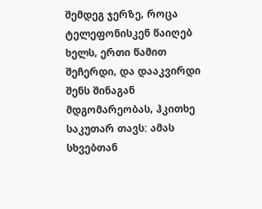შემდეგ ჯერზე, როცა ტელეფონისკენ წაიღებ ხელს, ერთი წამით შეჩერდი, და დააკვირდი შენს შინაგან მდგომარეობას, ჰკითხე საკუთარ თავს: ამას სხვებთან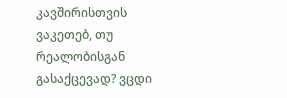კავშირისთვის ვაკეთებ, თუ რეალობისგან გასაქცევად? ვცდი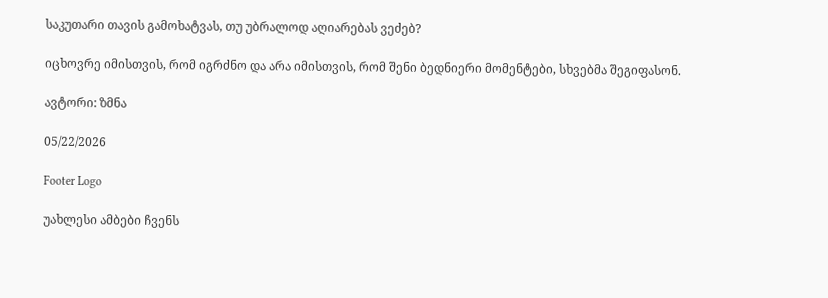საკუთარი თავის გამოხატვას, თუ უბრალოდ აღიარებას ვეძებ?

იცხოვრე იმისთვის, რომ იგრძნო და არა იმისთვის, რომ შენი ბედნიერი მომენტები, სხვებმა შეგიფასონ.

ავტორი: ზმნა

05/22/2026

Footer Logo

უახლესი ამბები ჩვენს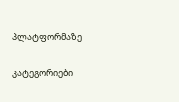პლატფორმაზე

კატეგორიები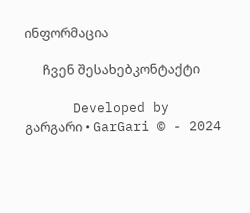ინფორმაცია

      ჩვენ შესახებკონტაქტი

      Developed by გარგარი • GarGari © - 2024